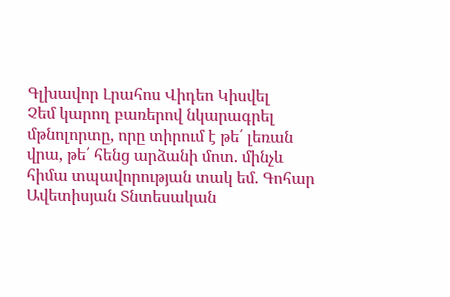Գլխավոր Լրահոս Վիդեո Կիսվել
Չեմ կարող բառերով նկարագրել մթնոլորտը, որը տիրում է թե՛ լեռան վրա, թե՛ հենց արձանի մոտ. մինչև հիմա տպավորության տակ եմ. Գոհար Ավետիսյան Տնտեսական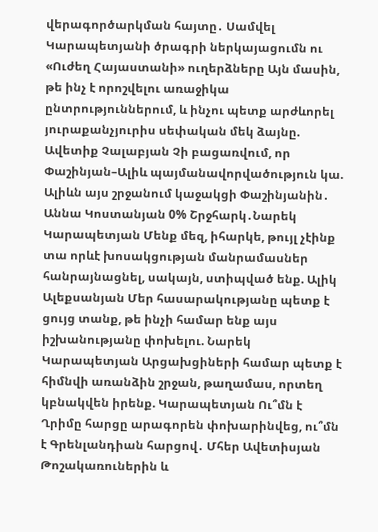վերագործարկման հայտը․ Սամվել Կարապետյանի ծրագրի ներկայացումն ու «Ուժեղ Հայաստանի» ուղերձները Այն մասին, թե ինչ է որոշվելու առաջիկա ընտրություններում, և ինչու պետք արժևորել յուրաքանչյուրիս սեփական մեկ ձայնը. Ավետիք Չալաբյան Չի բացառվում, որ Փաշինյան–Ալիև պայմանավորվածություն կա. Ալիևն այս շրջանում կաջակցի Փաշինյանին․ Աննա Կոստանյան 0% Շրջհարկ․Նարեկ Կարապետյան Մենք մեզ, իհարկե, թույլ չէինք տա որևէ խոսակցության մանրամասներ հանրայնացնել, սակայն, ստիպված ենք. Ալիկ Ալեքսանյան Մեր հասարակությանը պետք է ցույց տանք, թե ինչի համար ենք այս իշխանությանը փոխելու. Նարեկ Կարապետյան Արցախցիների համար պետք է հիմնվի առանձին շրջան, թաղամաս, որտեղ կբնակվեն իրենք. Կարապետյան Ու՞մն է Ղրիմը հարցը արագորեն փոխարինվեց, ու՞մն է Գրենլանդիան հարցով․ Մհեր Ավետիսյան Թոշակառուներին և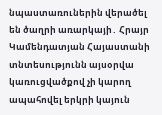նպաստառուներին վերածել են ծաղրի առարկայի․ Հրայր Կամենդատյան Հայաստանի տնտեսությունն այսօրվա կառուցվածքով չի կարող ապահովել երկրի կայուն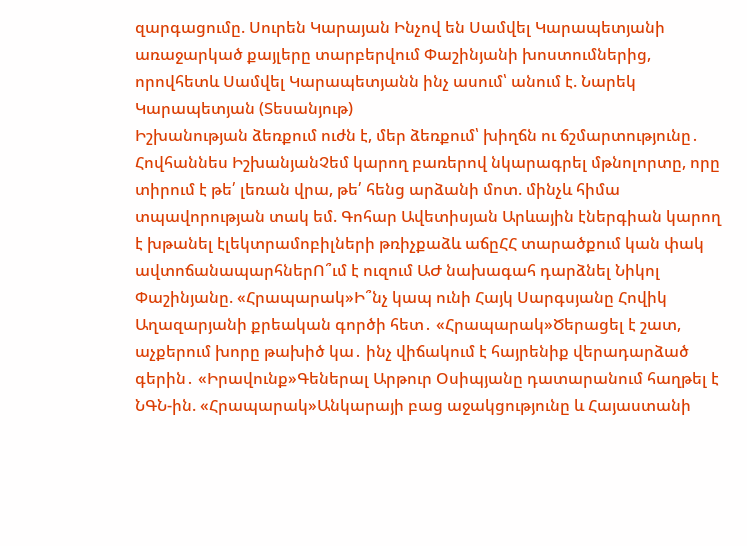զարգացումը. Սուրեն Կարայան Ինչով են Սամվել Կարապետյանի առաջարկած քայլերը տարբերվում Փաշինյանի խոստումներից, որովհետև Սամվել Կարապետյանն ինչ ասում՝ անում է. Նարեկ Կարապետյան (Տեսանյութ)
Իշխանության ձեռքում ուժն է, մեր ձեռքում՝ խիղճն ու ճշմարտությունը․ Հովհաննես ԻշխանյանՉեմ կարող բառերով նկարագրել մթնոլորտը, որը տիրում է թե՛ լեռան վրա, թե՛ հենց արձանի մոտ. մինչև հիմա տպավորության տակ եմ. Գոհար Ավետիսյան Արևային էներգիան կարող է խթանել էլեկտրամոբիլների թռիչքաձև աճըՀՀ տարածքում կան փակ ավտոճանապարհներՈ՞ւմ է ուզում ԱԺ նախագահ դարձնել Նիկոլ Փաշինյանը. «Հրապարակ»Ի՞նչ կապ ունի Հայկ Սարգսյանը Հովիկ Աղազարյանի քրեական գործի հետ․ «Հրապարակ»Ծերացել է շատ, աչքերում խորը թախիծ կա․ ինչ վիճակում է հայրենիք վերադարձած գերին․ «Իրավունք»Գեներալ Արթուր Օսիպյանը դատարանում հաղթել է ՆԳՆ-ին. «Հրապարակ»Անկարայի բաց աջակցությունը և Հայաստանի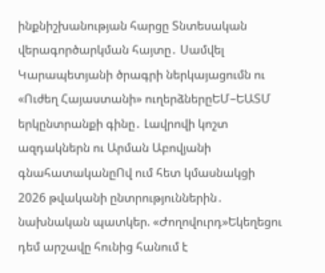ինքնիշխանության հարցը Տնտեսական վերագործարկման հայտը․ Սամվել Կարապետյանի ծրագրի ներկայացումն ու «Ուժեղ Հայաստանի» ուղերձներըԵՄ–ԵԱՏՄ երկընտրանքի գինը․ Լավրովի կոշտ ազդակներն ու Արման Աբովյանի գնահատականըՈվ ում հետ կմասնակցի 2026 թվականի ընտրություններին․ նախնական պատկեր. «Ժողովուրդ»Եկեղեցու դեմ արշավը հունից հանում է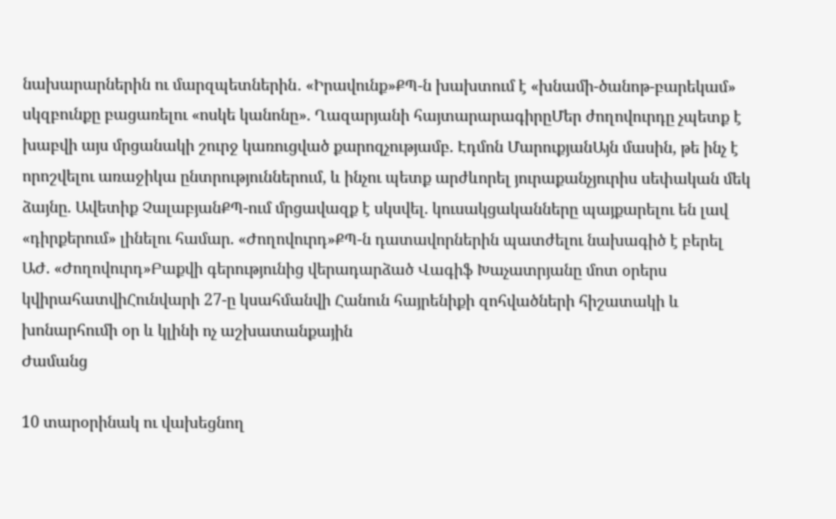նախարարներին ու մարզպետներին․ «Իրավունք»ՔՊ-ն խախտում է «խնամի-ծանոթ-բարեկամ» սկզբունքը բացառելու «ոսկե կանոնը». Ղազարյանի հայտարարագիրըՄեր ժողովուրդը չպետք է խաբվի այս մրցանակի շուրջ կառուցված քարոզչությամբ. Էդմոն ՄարուքյանԱյն մասին, թե ինչ է որոշվելու առաջիկա ընտրություններում, և ինչու պետք արժևորել յուրաքանչյուրիս սեփական մեկ ձայնը. Ավետիք ՉալաբյանՔՊ-ում մրցավազք է սկսվել. կուսակցականները պայքարելու են լավ «դիրքերում» լինելու համար. «Ժողովուրդ»ՔՊ-ն դատավորներին պատժելու նախագիծ է բերել ԱԺ. «Ժողովուրդ»Բաքվի գերությունից վերադարձած Վագիֆ Խաչատրյանը մոտ օրերս կվիրահատվիՀունվարի 27-ը կսահմանվի Հանուն հայրենիքի զոհվածների հիշատակի և խոնարհումի օր և կլինի ոչ աշխատանքային
Ժամանց

10 տարօրինակ ու վախեցնող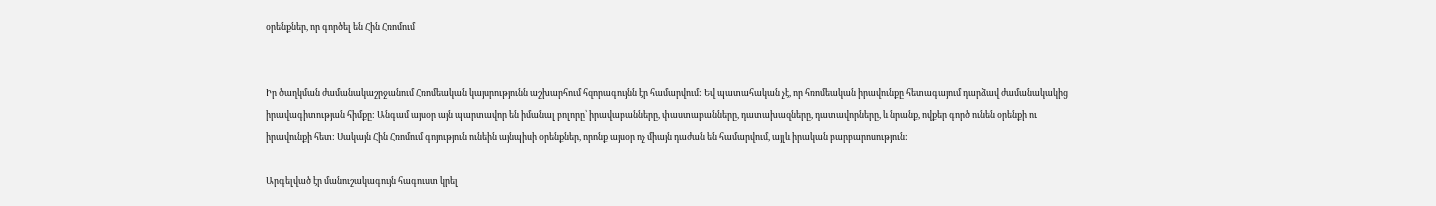օրենքներ, որ գործել են Հին Հռոմում


Իր ծաղկման ժամանակաշրջանում Հռոմեական կայսրությունն աշխարհում հզորագույնն էր համարվում: Եվ պատահական չէ, որ հռոմեական իրավունքը հետագայում դարձավ ժամանակակից իրավագիտության հիմքը: Անգամ այսօր այն պարտավոր են իմանալ բոլորը՝ իրավաբանները, փաստաբանները, դատախազները, դատավորները, և նրանք, ովքեր գործ ունեն օրենքի ու իրավունքի հետ: Սակայն Հին Հռոմում գոյություն ունեին այնպիսի օրենքներ, որոնք այսօր ոչ միայն դաժան են համարվում, այլև իրական բարբարոսություն:

Արգելված էր մանուշակագույն հագուստ կրել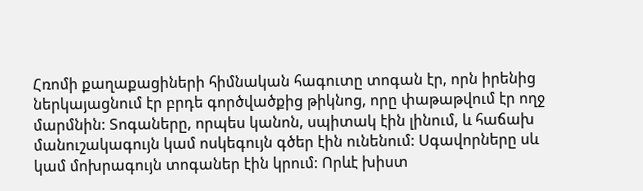Հռոմի քաղաքացիների հիմնական հագուտը տոգան էր, որն իրենից ներկայացնում էր բրդե գործվածքից թիկնոց, որը փաթաթվում էր ողջ մարմնին: Տոգաները, որպես կանոն, սպիտակ էին լինում, և հաճախ մանուշակագույն կամ ոսկեգույն գծեր էին ունենում: Սգավորները սև կամ մոխրագույն տոգաներ էին կրում: Որևէ խիստ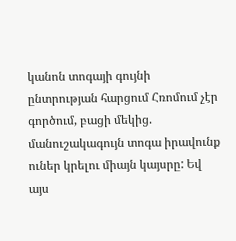կանոն տոգայի գույնի ընտրության հարցում Հռոմում չէր գործում, բացի մեկից. մանուշակագույն տոգա իրավունք ուներ կրելու միայն կայսրը: Եվ այս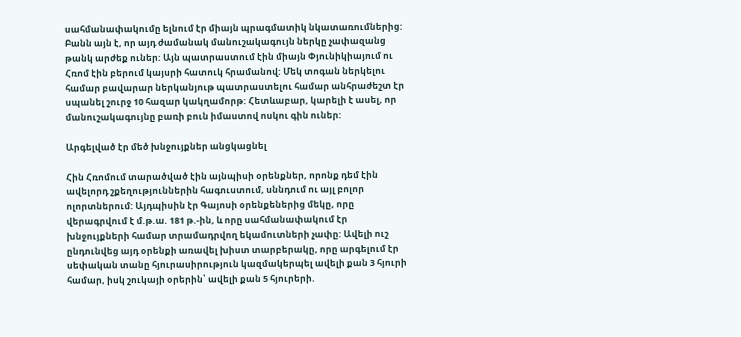սահմանափակումը ելնում էր միայն պրագմատիկ նկատառումներից: Բանն այն է, որ այդ ժամանակ մանուշակագույն ներկը չափազանց թանկ արժեք ուներ: Այն պատրաստում էին միայն Փյունիկիայում ու Հռոմ էին բերում կայսրի հատուկ հրամանով: Մեկ տոգան ներկելու համար բավարար ներկանյութ պատրաստելու համար անհրաժեշտ էր սպանել շուրջ 10 հազար կակղամորթ: Հետևաբար, կարելի է ասել, որ մանուշակագույնը բառի բուն իմաստով ոսկու գին ուներ:

Արգելված էր մեծ խնջույքներ անցկացնել

Հին Հռոմում տարածված էին այնպիսի օրենքներ, որոնք դեմ էին ավելորդ շքեղություններին հագուստում, սննդում ու այլ բոլոր ոլորտներում: Այդպիսին էր Գայոսի օրենքեներից մեկը, որը վերագրվում է մ.թ.ա. 181 թ.-ին, և որը սահմանափակում էր խնջույքների համար տրամադրվող եկամուտների չափը: Ավելի ուշ ընդունվեց այդ օրենքի առավել խիստ տարբերակը, որը արգելում էր սեփական տանը հյուրասիրություն կազմակերպել ավելի քան 3 հյուրի համար, իսկ շուկայի օրերին՝ ավելի քան 5 հյուրերի.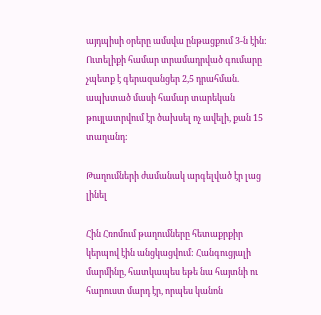այդպիսի օրերը ամսվա ընթացքում 3-ն էին: Ուտելիքի համար տրամադրված գումարը չպետք է գերազանցեր 2,5 դրահման. ապխտած մասի համար տարեկան թույլատրվում էր ծախսել ոչ ավելի, քան 15 տաղանդ:

Թաղումների ժամանակ արգելված էր լաց լինել

Հին Հռոմում թաղումները հետաքրքիր կերպով էին անցկացվում: Հանգուցյալի մարմինը, հատկապես եթե նա հայտնի ու հարուստ մարդ էր, որպես կանոն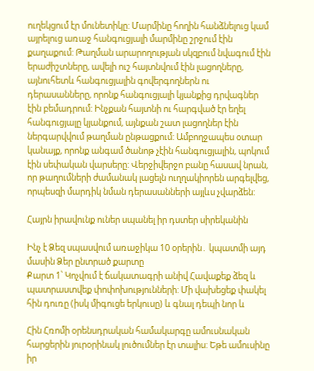ուղեկցում էր մունետիկը: Մարմինը հողին հանձնելուց կամ այրելուց առաջ հանգուցյալի մարմինը շրջում էին քաղաքում: Թաղման արարողության սկզբում նվագում էին երաժիշտները, ավելի ուշ հայտնվում էին լացողները, այնուհետև հանգուցյալին գովերգողներն ու դերասանները, որոնք հանգուցյալի կյանքից դրվագներ էին բեմադրում: Ինչքան հայտնի ու հարգված էր եղել հանգուցյալը կյանքում, այնքան շատ լացողներ էին ներգարվվում թաղման ընթացքում: Ամբողջապես օտար կանայք, որոնք անգամ ծանոթ չէին հանգուցյալին, պոկում էին սեփական վարսերը: Վերջիվերջո բանը հասավ նրան, որ թաղումների ժամանակ լացելն ուղղակիորեն արգելվեց, որպեսզի մարդիկ նման դերասանների այլևս չվարձեն:

Հայրն իրավունք ուներ սպանել իր դստեր սիրեկանին

Ինչ է Ձեզ սպասվում առաջիկա 10 օրերին․ կպատմի այդ մասին Ձեր ընտրած քարտը
Քարտ 1՝ Կոչվում է ճակատագրի անիվ Հավաքեք ձեզ և պատրաստվեք փոփոխությունների: Մի վախեցեք փակել հին դուռը (իսկ միգուցե երկուսը) և գնալ դեպի նոր և

Հին Հռոմի օրենսդրական համակարգը ամուսնական հարցերին յուրօրինակ լուծումներ էր տալիս: Եթե ամուսինը իր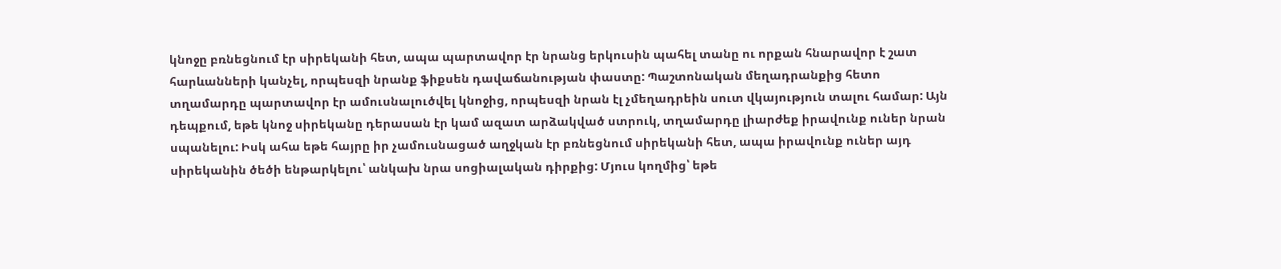կնոջը բռնեցնում էր սիրեկանի հետ, ապա պարտավոր էր նրանց երկուսին պահել տանը ու որքան հնարավոր է շատ հարևանների կանչել, որպեսզի նրանք ֆիքսեն դավաճանության փաստը: Պաշտոնական մեղադրանքից հետո տղամարդը պարտավոր էր ամուսնալուծվել կնոջից, որպեսզի նրան էլ չմեղադրեին սուտ վկայություն տալու համար: Այն դեպքում, եթե կնոջ սիրեկանը դերասան էր կամ ազատ արձակված ստրուկ, տղամարդը լիարժեք իրավունք ուներ նրան սպանելու: Իսկ ահա եթե հայրը իր չամուսնացած աղջկան էր բռնեցնում սիրեկանի հետ, ապա իրավունք ուներ այդ սիրեկանին ծեծի ենթարկելու՝ անկախ նրա սոցիալական դիրքից: Մյուս կողմից՝ եթե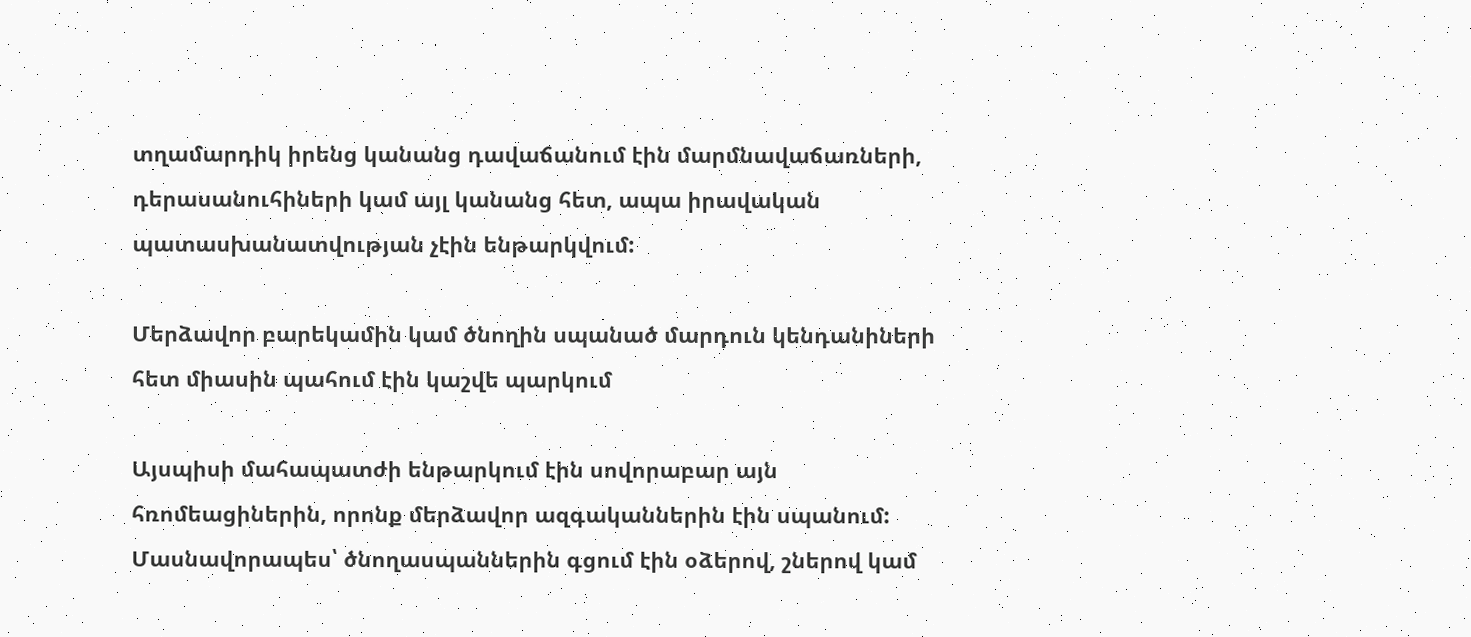տղամարդիկ իրենց կանանց դավաճանում էին մարմնավաճառների, դերասանուհիների կամ այլ կանանց հետ, ապա իրավական պատասխանատվության չէին ենթարկվում:

Մերձավոր բարեկամին կամ ծնողին սպանած մարդուն կենդանիների հետ միասին պահում էին կաշվե պարկում

Այսպիսի մահապատժի ենթարկում էին սովորաբար այն հռոմեացիներին, որոնք մերձավոր ազգականներին էին սպանում: Մասնավորապես՝ ծնողասպաններին գցում էին օձերով, շներով կամ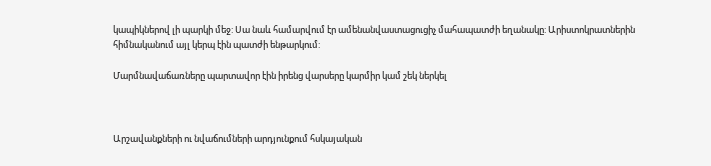կապիկներով լի պարկի մեջ: Սա նաև համարվում էր ամենանվաստացուցիչ մահապատժի եղանակը: Արիստոկրատներին հիմնականում այլ կերպ էին պատժի ենթարկում:

Մարմնավաճառները պարտավոր էին իրենց վարսերը կարմիր կամ շեկ ներկել



Արշավանքների ու նվաճումների արդյունքում հսկայական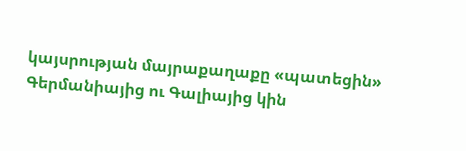կայսրության մայրաքաղաքը «պատեցին» Գերմանիայից ու Գալիայից կին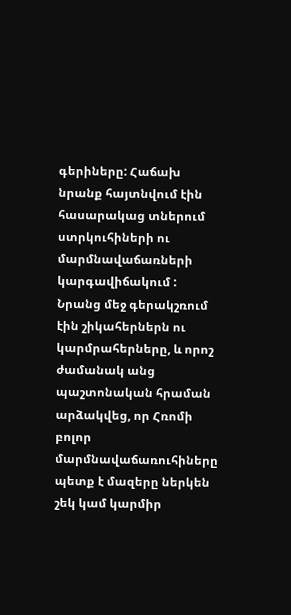գերիները: Հաճախ նրանք հայտնվում էին հասարակաց տներում ստրկուհիների ու մարմնավաճառների կարգավիճակում : Նրանց մեջ գերակշռում էին շիկահերներն ու կարմրահերները, և որոշ ժամանակ անց պաշտոնական հրաման արձակվեց, որ Հռոմի բոլոր մարմնավաճառուհիները պետք է մազերը ներկեն շեկ կամ կարմիր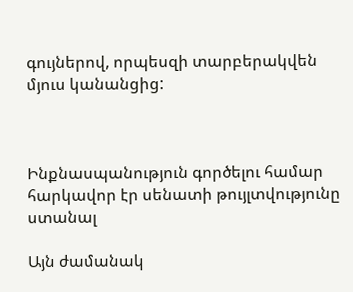գույներով, որպեսզի տարբերակվեն մյուս կանանցից:



Ինքնասպանություն գործելու համար հարկավոր էր սենատի թույլտվությունը ստանալ

Այն ժամանակ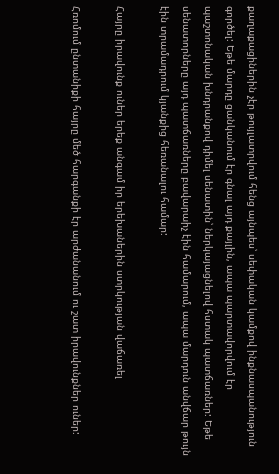քաղաքացիներին չէր թույլատրվում հենց այնպես՝ սեփական կամքով ինքնասպանություն գործել: Եթե մարդը ցանկանում էր գնալ այդ քայլին, ապա պարտավորվում էր պաշտոնական խնդրանքով դիմել սենատին՝ ներկայացնելով հստակ պատճառներ: Եթե սենատորները այդ պատճառները բավարաիչ էին համարում, ապա մարդուն անվճար թույն էին տրամադրում կյանքից հեռանալու համար:

Հայրը իրավունք ուներ երեք անգամ իր երեխաներին ստրկության վաճառել

Հռոմում ընտանիքի հայրը մեծ հարգանքի էր արժանանում ու շատ իրավունքներ ուներ: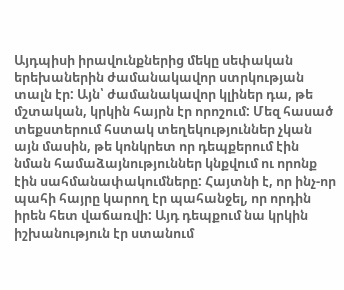Այդպիսի իրավունքներից մեկը սեփական երեխաներին ժամանակավոր ստրկության տալն էր: Այն՝ ժամանակավոր կլիներ դա, թե մշտական, կրկին հայրն էր որոշում: Մեզ հասած տեքստերում հստակ տեղեկություններ չկան այն մասին, թե կոնկրետ որ դեպքերում էին նման համաձայնություններ կնքվում ու որոնք էին սահմանափակումները: Հայտնի է, որ ինչ-որ պահի հայրը կարող էր պահանջել, որ որդին իրեն հետ վաճառվի: Այդ դեպքում նա կրկին իշխանություն էր ստանում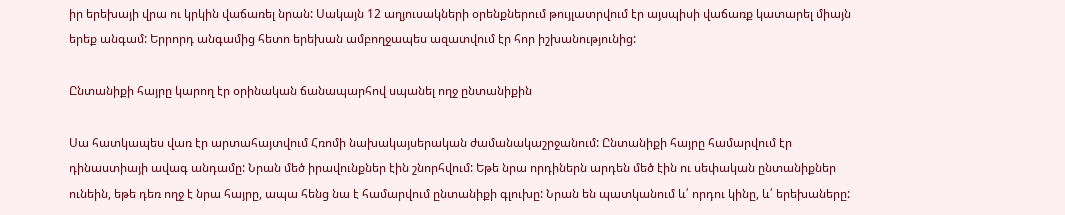իր երեխայի վրա ու կրկին վաճառել նրան: Սակայն 12 աղյուսակների օրենքներում թույլատրվում էր այսպիսի վաճառք կատարել միայն երեք անգամ: Երրորդ անգամից հետո երեխան ամբողջապես ազատվում էր հոր իշխանությունից:

Ընտանիքի հայրը կարող էր օրինական ճանապարհով սպանել ողջ ընտանիքին

Սա հատկապես վառ էր արտահայտվում Հռոմի նախակայսերական ժամանակաշրջանում: Ընտանիքի հայրը համարվում էր դինաստիայի ավագ անդամը: Նրան մեծ իրավունքներ էին շնորհվում: Եթե նրա որդիներն արդեն մեծ էին ու սեփական ընտանիքներ ունեին, եթե դեռ ողջ է նրա հայրը, ապա հենց նա է համարվում ընտանիքի գլուխը: Նրան են պատկանում և՛ որդու կինը, և՛ երեխաները: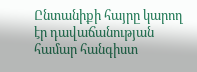Ընտանիքի հայրը կարող էր դավաճանության համար հանգիստ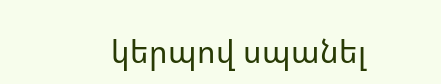կերպով սպանել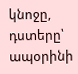կնոջը, դստերը՝ ապօրինի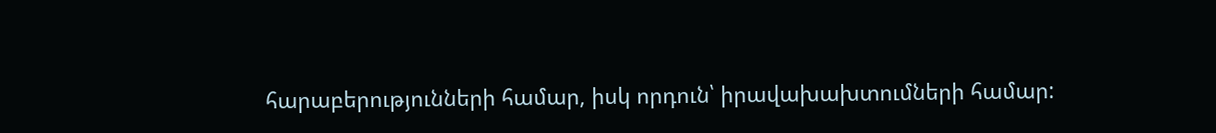հարաբերությունների համար, իսկ որդուն՝ իրավախախտումների համար: